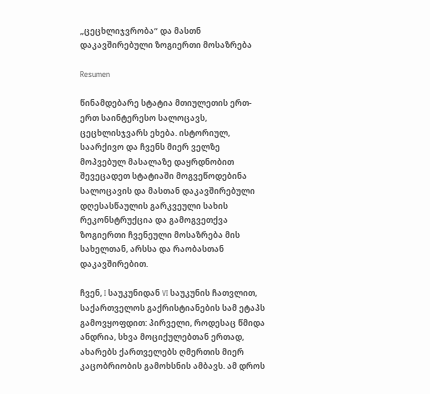„ცეცხლიჯვრობა“ და მასთნ დაკავშირებული ზოგიერთი მოსაზრება

Resumen

წინამდებარე სტატია მთიულეთის ერთ-ერთ საინტერესო სალოცავს, ცეცხლისჯვარს ეხება. ისტორიულ, საარქივო და ჩვენს მიერ ველზე მოპვებულ მასალაზე დაყრდნობით შევეცადეთ სტატიაში მოგვეწოდებინა სალოცავის და მასთან დაკავშირებული დღესასწაულის გარკვეული სახის რეკონსტრუქცია და გამოგვეთქვა ზოგიერთი ჩვენეული მოსაზრება მის სახელთან, არსსა და რაობასთან დაკავშირებით.

ჩვენ, I საუკუნიდან VI საუკუნის ჩათვლით, საქართველოს გაქრისტიანების სამ ეტაპს გამოვყოფდით: პირველი, როდესაც წმიდა ანდრია, სხვა მოციქულებთან ერთად, ახარებს ქართველებს ღმერთის მიერ კაცობრიობის გამოხსნის ამბავს. ამ დროს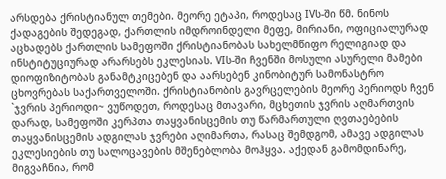არსდება ქრისტიანულ თემები. მეორე ეტაპი, როდესაც IVს-ში წმ. ნინოს ქადაგების შედეგად, ქართლის იმდროინდელი მეფე, მირიანი, ოფიციალურად აცხადებს ქართლის სამეფოში ქრისტიანობას სახელმწიფო რელიგიად და ინსტიტუციურად არარსებს ეკლესიას. VIს-ში ჩვენში მოსული ასურელი მამები დიოფიზიტობას განამტკიცებენ და აარსებენ კინობიტურ სამონასტრო ცხოვრებას საქართველოში. ქრისტიანობის გავრცელების მეორე პერიოდს ჩვენ `ჯვრის პერიოდი~ ვუწოდეთ, როდესაც მთავარი, მცხეთის ჯვრის აღმართვის დარად, სამეფოში კერპთა თაყვანისცემის თუ წარმართული ღვთაებების თაყვანისცემის ადგილას ჯვრები აღიმართა, რასაც შემდგომ, ამავე ადგილას ეკლესიების თუ სალოცავების მშენებლობა მოჰყვა. აქედან გამომდინარე, მიგვაჩნია, რომ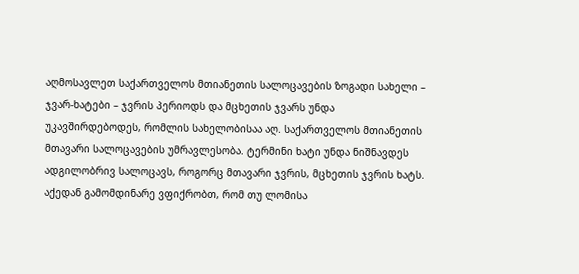აღმოსავლეთ საქართველოს მთიანეთის სალოცავების ზოგადი სახელი – ჯვარ-ხატები – ჯვრის პერიოდს და მცხეთის ჯვარს უნდა უკავშირდებოდეს, რომლის სახელობისაა აღ. საქართველოს მთიანეთის მთავარი სალოცავების უმრავლესობა. ტერმინი ხატი უნდა ნიშნავდეს ადგილობრივ სალოცავს, როგორც მთავარი ჯვრის, მცხეთის ჯვრის ხატს. აქედან გამომდინარე ვფიქრობთ, რომ თუ ლომისა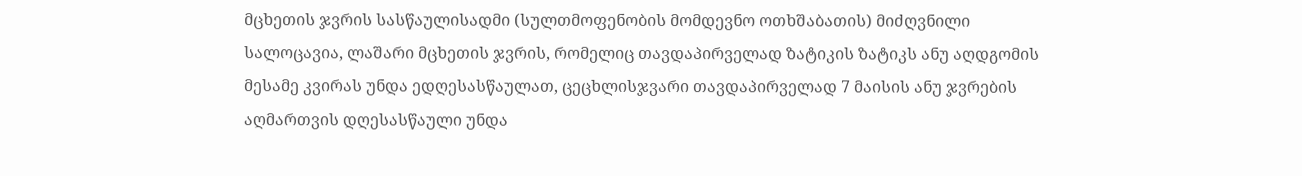მცხეთის ჯვრის სასწაულისადმი (სულთმოფენობის მომდევნო ოთხშაბათის) მიძღვნილი სალოცავია, ლაშარი მცხეთის ჯვრის, რომელიც თავდაპირველად ზატიკის ზატიკს ანუ აღდგომის მესამე კვირას უნდა ედღესასწაულათ, ცეცხლისჯვარი თავდაპირველად 7 მაისის ანუ ჯვრების აღმართვის დღესასწაული უნდა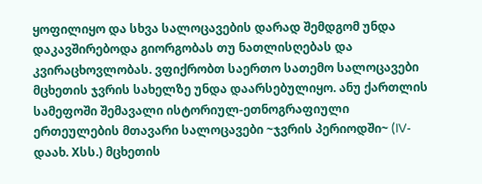ყოფილიყო და სხვა სალოცავების დარად შემდგომ უნდა დაკავშირებოდა გიორგობას თუ ნათლისღებას და კვირაცხოვლობას. ვფიქრობთ საერთო სათემო სალოცავები მცხეთის ჯვრის სახელზე უნდა დაარსებულიყო. ანუ ქართლის სამეფოში შემავალი ისტორიულ-ეთნოგრაფიული ერთეულების მთავარი სალოცავები ~ჯვრის პერიოდში~ (IV-დაახ. Xსს.) მცხეთის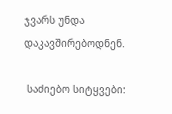ჯვარს უნდა დაკავშირებოდნენ.

 საძიებო სიტყვები: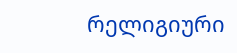რელიგიური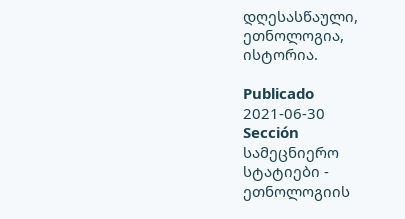დღესასწაული, ეთნოლოგია, ისტორია.

Publicado
2021-06-30
Sección
სამეცნიერო სტატიები - ეთნოლოგიის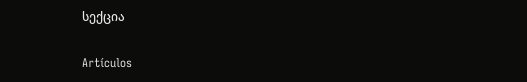სექცია

Artículos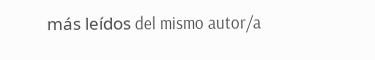más leídos del mismo autor/a